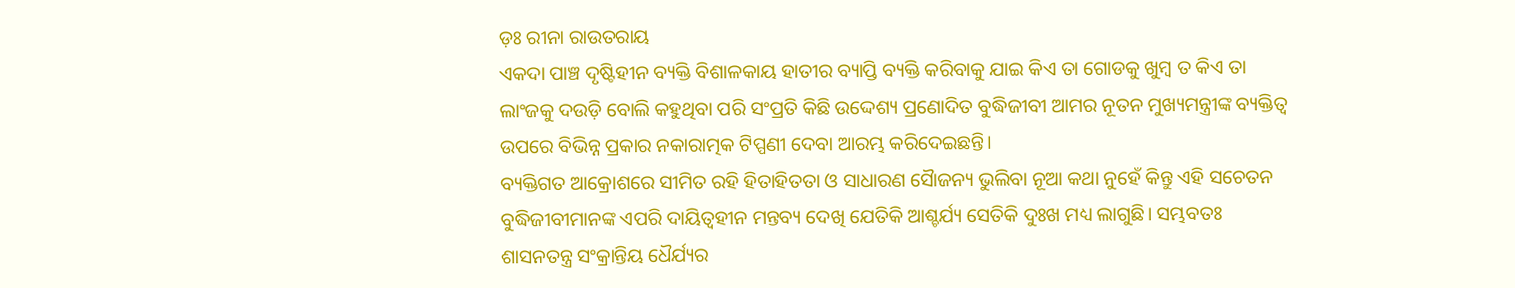ଡ଼ଃ ରୀନା ରାଉତରାୟ
ଏକଦା ପାଞ୍ଚ ଦୃଷ୍ଟିହୀନ ବ୍ୟକ୍ତି ବିଶାଳକାୟ ହାତୀର ବ୍ୟାପ୍ତି ବ୍ୟକ୍ତି କରିବାକୁ ଯାଇ କିଏ ତା ଗୋଡକୁ ଖୁମ୍ବ ତ କିଏ ତା ଲାଂଜକୁ ଦଉଡ଼ି ବୋଲି କହୁଥିବା ପରି ସଂପ୍ରତି କିଛି ଉଦ୍ଦେଶ୍ୟ ପ୍ରଣୋଦିତ ବୁଦ୍ଧିଜୀବୀ ଆମର ନୂତନ ମୁଖ୍ୟମନ୍ତ୍ରୀଙ୍କ ବ୍ୟକ୍ତିତ୍ଵ ଉପରେ ବିଭିନ୍ନ ପ୍ରକାର ନକାରାତ୍ମକ ଟିପ୍ପଣୀ ଦେବା ଆରମ୍ଭ କରିଦେଇଛନ୍ତି।
ବ୍ୟକ୍ତିଗତ ଆକ୍ରୋଶରେ ସୀମିତ ରହି ହିତାହିତତା ଓ ସାଧାରଣ ସୈାଜନ୍ୟ ଭୁଲିବା ନୂଆ କଥା ନୁହେଁ କିନ୍ତୁ ଏହି ସଚେତନ ବୁଦ୍ଧିଜୀବୀମାନଙ୍କ ଏପରି ଦାୟିତ୍ଵହୀନ ମନ୍ତବ୍ୟ ଦେଖି ଯେତିକି ଆଶ୍ଚର୍ଯ୍ୟ ସେତିକି ଦୁଃଖ ମଧ୍ୟ ଲାଗୁଛି। ସମ୍ଭବତଃ ଶାସନତନ୍ତ୍ର ସଂକ୍ରାନ୍ତିୟ ଧୈର୍ଯ୍ୟର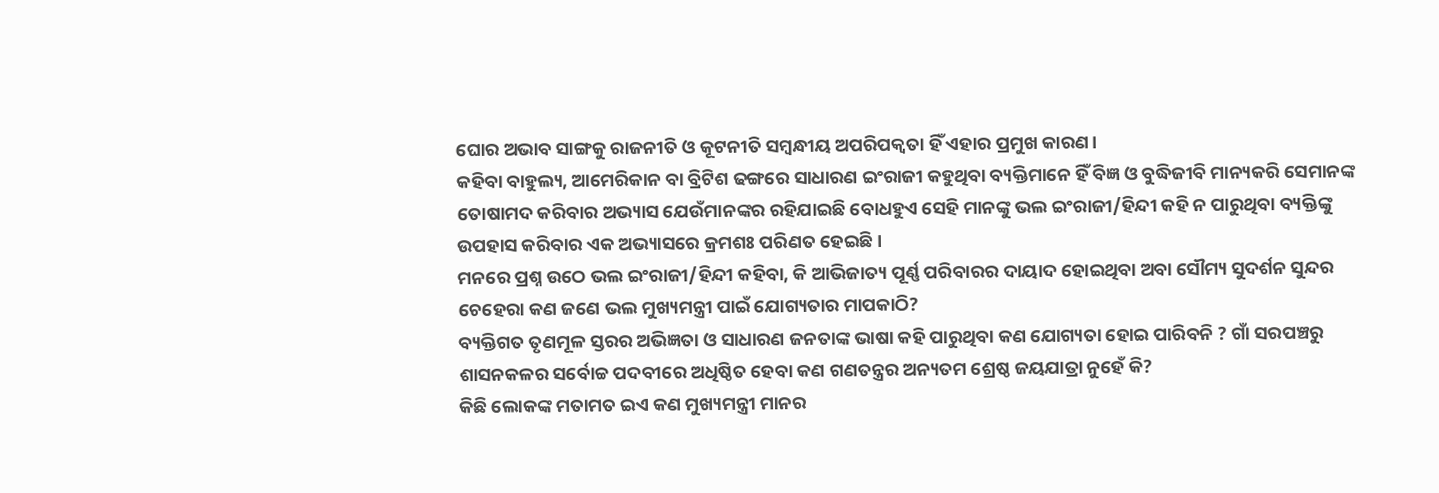ଘୋର ଅଭାବ ସାଙ୍ଗକୁ ରାଜନୀତି ଓ କୂଟନୀତି ସମ୍ବନ୍ଧୀୟ ଅପରିପକ୍ୱତା ହିଁ ଏହାର ପ୍ରମୁଖ କାରଣ।
କହିବା ବାହୁଲ୍ୟ, ଆମେରିକାନ ବା ବ୍ରିଟିଶ ଢଙ୍ଗରେ ସାଧାରଣ ଇଂରାଜୀ କହୁଥିବା ବ୍ୟକ୍ତିମାନେ ହିଁ ବିଜ୍ଞ ଓ ବୁଦ୍ଧିଜୀବି ମାନ୍ୟକରି ସେମାନଙ୍କ ତୋଷାମଦ କରିବାର ଅଭ୍ୟାସ ଯେଉଁମାନଙ୍କର ରହିଯାଇଛି ବୋଧହୁଏ ସେହି ମାନଙ୍କୁ ଭଲ ଇଂରାଜୀ/ହିନ୍ଦୀ କହି ନ ପାରୁଥିବା ବ୍ୟକ୍ତିଙ୍କୁ ଉପହାସ କରିବାର ଏକ ଅଭ୍ୟାସରେ କ୍ରମଶଃ ପରିଣତ ହେଇଛି।
ମନରେ ପ୍ରଶ୍ନ ଉଠେ ଭଲ ଇଂରାଜୀ/ହିନ୍ଦୀ କହିବା, କି ଆଭିଜାତ୍ୟ ପୂର୍ଣ୍ଣ ପରିବାରର ଦାୟାଦ ହୋଇଥିବା ଅବା ସୌମ୍ୟ ସୁଦର୍ଶନ ସୁନ୍ଦର ଚେହେରା କଣ ଜଣେ ଭଲ ମୁଖ୍ୟମନ୍ତ୍ରୀ ପାଇଁ ଯୋଗ୍ୟତାର ମାପକାଠି?
ବ୍ୟକ୍ତିଗତ ତୃଣମୂଳ ସ୍ତରର ଅଭିଜ୍ଞତା ଓ ସାଧାରଣ ଜନତାଙ୍କ ଭାଷା କହି ପାରୁଥିବା କଣ ଯୋଗ୍ୟତା ହୋଇ ପାରିବନି ? ଗାଁ ସରପଞ୍ଚରୁ ଶାସନକଳର ସର୍ବୋଚ୍ଚ ପଦବୀରେ ଅଧିଷ୍ଠିତ ହେବା କଣ ଗଣତନ୍ତ୍ରର ଅନ୍ୟତମ ଶ୍ରେଷ୍ଠ ଜୟଯାତ୍ରା ନୁହେଁ କି?
କିଛି ଲୋକଙ୍କ ମତାମତ ଇଏ କଣ ମୁଖ୍ୟମନ୍ତ୍ରୀ ମାନର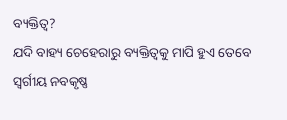ବ୍ୟକ୍ତିତ୍ଵ?
ଯଦି ବାହ୍ୟ ଚେହେରାରୁ ବ୍ୟକ୍ତିତ୍ଵକୁ ମାପି ହୁଏ ତେବେ ସ୍ୱର୍ଗୀୟ ନବକୃଷ୍ଣ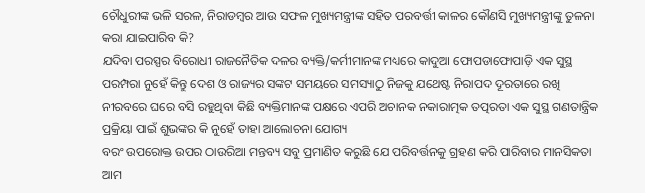ଚୌଧୁରୀଙ୍କ ଭଳି ସରଳ, ନିରାଡମ୍ବର ଆଉ ସଫଳ ମୁଖ୍ୟମନ୍ତ୍ରୀଙ୍କ ସହିତ ପରବର୍ତ୍ତୀ କାଳର କୌଣସି ମୁଖ୍ୟମନ୍ତ୍ରୀଙ୍କୁ ତୁଳନା କରା ଯାଇପାରିବ କି?
ଯଦିବା ପରସ୍ପର ବିରୋଧୀ ରାଜନୈତିକ ଦଳର ବ୍ୟକ୍ତି/କର୍ମୀମାନଙ୍କ ମଧ୍ୟରେ କାଦୁଆ ଫୋପଡାଫୋପାଡ଼ି ଏକ ସୁସ୍ଥ ପରମ୍ପରା ନୁହେଁ କିନ୍ତୁ ଦେଶ ଓ ରାଜ୍ୟର ସଙ୍କଟ ସମୟରେ ସମସ୍ୟାଠୁ ନିଜକୁ ଯଥେଷ୍ଟ ନିରାପଦ ଦୂରତାରେ ରଖି ନୀରବରେ ଘରେ ବସି ରହୁଥିବା କିଛି ବ୍ୟକ୍ତିମାନଙ୍କ ପକ୍ଷରେ ଏପରି ଅଚାନକ ନକାରାତ୍ମକ ତତ୍ପରତା ଏକ ସୁସ୍ଥ ଗଣତାନ୍ତ୍ରିକ ପ୍ରକ୍ରିୟା ପାଇଁ ଶୁଭଙ୍କର କି ନୁହେଁ ତାହା ଆଲୋଚନା ଯୋଗ୍ୟ
ବରଂ ଉପରୋକ୍ତ ଉପର ଠାଉରିଆ ମନ୍ତବ୍ୟ ସବୁ ପ୍ରମାଣିତ କରୁଛି ଯେ ପରିବର୍ତ୍ତନକୁ ଗ୍ରହଣ କରି ପାରିବାର ମାନସିକତା ଆମ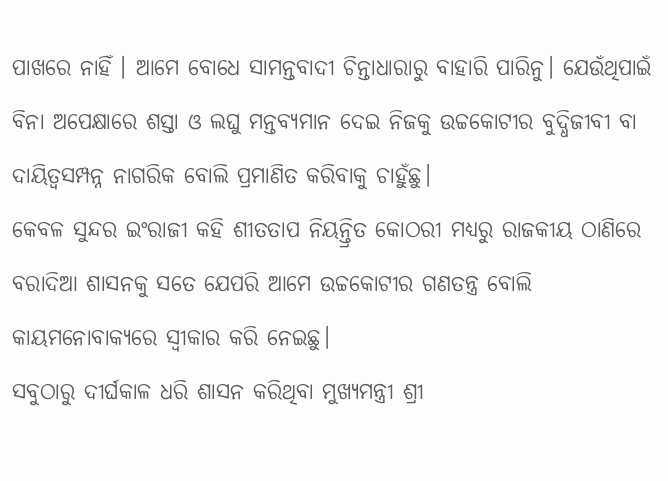ପାଖରେ ନାହିଁ । ଆମେ ବୋଧେ ସାମନ୍ତବାଦୀ ଚିନ୍ତାଧାରାରୁ ବାହାରି ପାରିନୁ। ଯେଉଁଥିପାଇଁ ବିନା ଅପେକ୍ଷାରେ ଶସ୍ତା ଓ ଲଘୁ ମନ୍ତବ୍ୟମାନ ଦେଇ ନିଜକୁ ଉଚ୍ଚକୋଟୀର ବୁଦ୍ଧିଜୀବୀ ବା ଦାୟିତ୍ଵସମ୍ପନ୍ନ ନାଗରିକ ବୋଲି ପ୍ରମାଣିତ କରିବାକୁ ଚାହୁଁଛୁ।
କେବଳ ସୁନ୍ଦର ଇଂରାଜୀ କହି ଶୀତତାପ ନିୟନ୍ତ୍ରିତ କୋଠରୀ ମଧ୍ୟରୁ ରାଜକୀୟ ଠାଣିରେ ବରାଦିଆ ଶାସନକୁ ସତେ ଯେପରି ଆମେ ଉଚ୍ଚକୋଟୀର ଗଣତନ୍ତ୍ର ବୋଲି କାୟମନୋବାକ୍ୟରେ ସ୍ବୀକାର କରି ନେଇଛୁ।
ସବୁଠାରୁ ଦୀର୍ଘକାଳ ଧରି ଶାସନ କରିଥିବା ମୁଖ୍ୟମନ୍ତ୍ରୀ ଶ୍ରୀ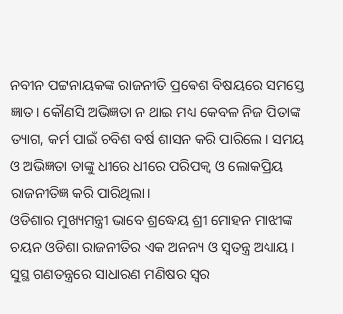ନବୀନ ପଟ୍ଟନାୟକଙ୍କ ରାଜନୀତି ପ୍ରଵେଶ ବିଷୟରେ ସମସ୍ତେ ଜ୍ଞାତ। କୌଣସି ଅଭିଜ୍ଞତା ନ ଥାଇ ମଧ୍ୟ କେବଳ ନିଜ ପିତାଙ୍କ ତ୍ୟାଗ, କର୍ମ ପାଇଁ ଚବିଶ ବର୍ଷ ଶାସନ କରି ପାରିଲେ। ସମୟ ଓ ଅଭିଜ୍ଞତା ତାଙ୍କୁ ଧୀରେ ଧୀରେ ପରିପକ୍ଵ ଓ ଲୋକପ୍ରିୟ ରାଜନୀତିଜ୍ଞ କରି ପାରିଥିଲା।
ଓଡିଶାର ମୁଖ୍ୟମନ୍ତ୍ରୀ ଭାବେ ଶ୍ରଦ୍ଧେୟ ଶ୍ରୀ ମୋହନ ମାଝୀଙ୍କ ଚୟନ ଓଡିଶା ରାଜନୀତିର ଏକ ଅନନ୍ୟ ଓ ସ୍ୱତନ୍ତ୍ର ଅଧ୍ୟାୟ । ସୁସ୍ଥ ଗଣତନ୍ତ୍ରରେ ସାଧାରଣ ମଣିଷର ସ୍ଵର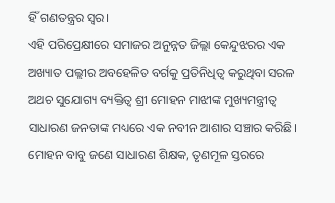ହିଁ ଗଣତନ୍ତ୍ରର ସ୍ୱର।
ଏହି ପରିପ୍ରେକ୍ଷୀରେ ସମାଜର ଅନୁନ୍ନତ ଜିଲ୍ଲା କେନ୍ଦୁଝରର ଏକ ଅଖ୍ୟାତ ପଲ୍ଲୀର ଅବହେଳିତ ବର୍ଗକୁ ପ୍ରତିନିଧିତ୍ଵ କରୁଥିବା ସରଳ ଅଥଚ ସୁଯୋଗ୍ୟ ବ୍ୟକ୍ତିତ୍ଵ ଶ୍ରୀ ମୋହନ ମାଝୀଙ୍କ ମୁଖ୍ୟମନ୍ତ୍ରୀତ୍ବ ସାଧାରଣ ଜନତାଙ୍କ ମଧ୍ୟରେ ଏକ ନବୀନ ଆଶାର ସଞ୍ଚାର କରିଛି।
ମୋହନ ବାବୁ ଜଣେ ସାଧାରଣ ଶିକ୍ଷକ, ତୃଣମୂଳ ସ୍ତରରେ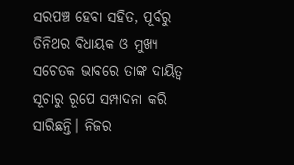ସରପଞ୍ଚ ହେବା ସହିତ, ପୂର୍ବରୁ ତିନିଥର ବିଧାୟକ ଓ ମୁଖ୍ୟ ସଚେତକ ଭାବରେ ତାଙ୍କ ଦାୟିତ୍ଵ ସୂଚାରୁ ରୂପେ ସମ୍ପାଦନା କରି ସାରିଛନ୍ତି। ନିଜର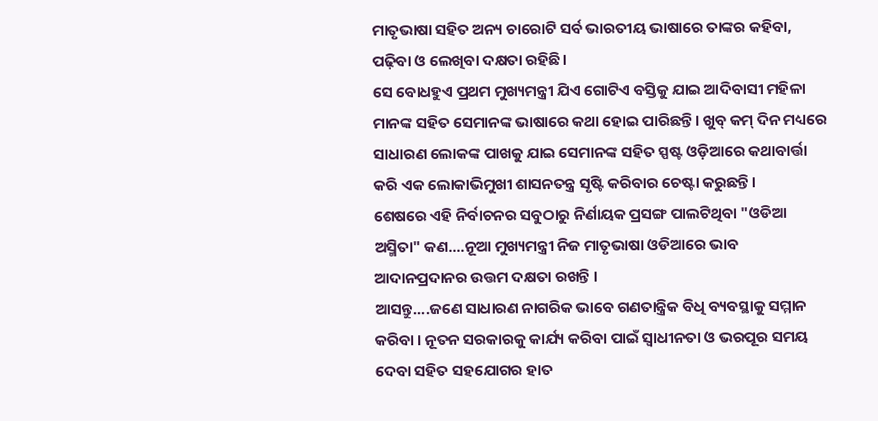ମାତୃଭାଷା ସହିତ ଅନ୍ୟ ଚାରୋଟି ସର୍ବ ଭାରତୀୟ ଭାଷାରେ ତାଙ୍କର କହିବା, ପଢ଼ିବା ଓ ଲେଖିବା ଦକ୍ଷତା ରହିଛି।
ସେ ବୋଧହୁଏ ପ୍ରଥମ ମୁଖ୍ୟମନ୍ତ୍ରୀ ଯିଏ ଗୋଟିଏ ବସ୍ତିକୁ ଯାଇ ଆଦିବାସୀ ମହିଳା ମାନଙ୍କ ସହିତ ସେମାନଙ୍କ ଭାଷାରେ କଥା ହୋଇ ପାରିଛନ୍ତି। ଖୁବ୍ କମ୍ ଦିନ ମଧ୍ୟରେ ସାଧାରଣ ଲୋକଙ୍କ ପାଖକୁ ଯାଇ ସେମାନଙ୍କ ସହିତ ସ୍ପଷ୍ଟ ଓଡ଼ିଆରେ କଥାବାର୍ତ୍ତା କରି ଏକ ଲୋକାଭିମୁଖୀ ଶାସନତନ୍ତ୍ର ସୃଷ୍ଟି କରିବାର ଚେଷ୍ଟା କରୁଛନ୍ତି।
ଶେଷରେ ଏହି ନିର୍ବାଚନର ସବୁଠାରୁ ନିର୍ଣାୟକ ପ୍ରସଙ୍ଗ ପାଲଟିଥିବା "ଓଡିଆ ଅସ୍ମିତା" କଣ....ନୂଆ ମୁଖ୍ୟମନ୍ତ୍ରୀ ନିଜ ମାତୃଭାଷା ଓଡିଆରେ ଭାବ ଆଦାନପ୍ରଦାନର ଉତ୍ତମ ଦକ୍ଷତା ରଖନ୍ତି ।
ଆସନ୍ତୁ....ଜଣେ ସାଧାରଣ ନାଗରିକ ଭାବେ ଗଣତାନ୍ତ୍ରିକ ବିଧି ବ୍ୟବସ୍ଥାକୁ ସମ୍ମାନ କରିବା । ନୂତନ ସରକାରକୁ କାର୍ଯ୍ୟ କରିବା ପାଇଁ ସ୍ଵାଧୀନତା ଓ ଭରପୂର ସମୟ ଦେବା ସହିତ ସହଯୋଗର ହାତ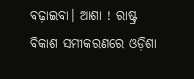ବଢ଼ାଇବା। ଆଶା ! ରାଷ୍ଟ୍ର ବିକାଶ ସମୀକରଣରେ ଓଡ଼ିଶା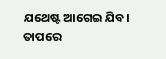ଯଥେଷ୍ଟ ଆଗେଇ ଯିବ। ତାପରେ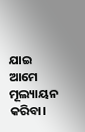ଯାଇ ଆମେ ମୂଲ୍ୟାୟନ କରିବା।